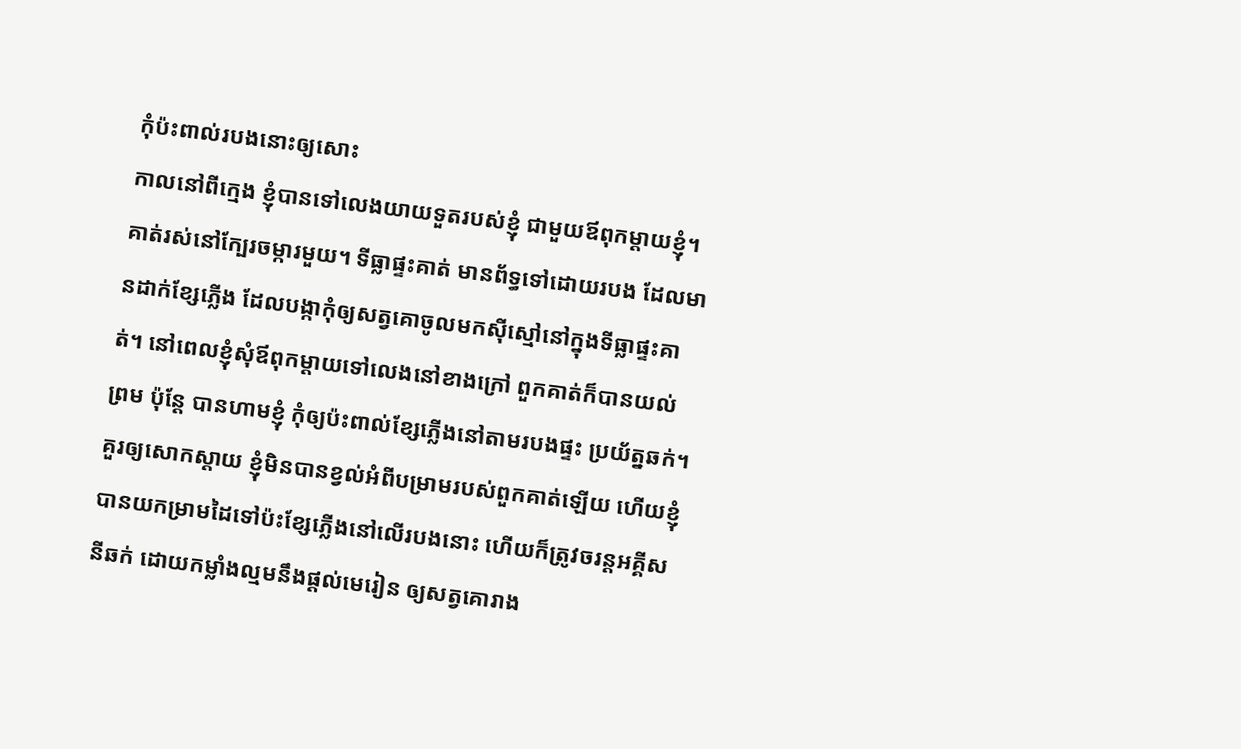កុំប៉ះពាល់របងនោះឲ្យសោះ
កាលនៅពីក្មេង ខ្ញុំបានទៅលេងយាយទួតរបស់ខ្ញុំ ជាមួយឪពុកម្ដាយខ្ញុំ។ គាត់រស់នៅក្បែរចម្ការមួយ។ ទីធ្លាផ្ទះគាត់ មានព័ទ្ធទៅដោយរបង ដែលមានដាក់ខ្សែភ្លើង ដែលបង្កាកុំឲ្យសត្វគោចូលមកស៊ីស្មៅនៅក្នុងទីធ្លាផ្ទះគាត់។ នៅពេលខ្ញុំសុំឪពុកម្ដាយទៅលេងនៅខាងក្រៅ ពួកគាត់ក៏បានយល់ព្រម ប៉ុន្តែ បានហាមខ្ញុំ កុំឲ្យប៉ះពាល់ខ្សែភ្លើងនៅតាមរបងផ្ទះ ប្រយ័ត្នឆក់។ គួរឲ្យសោកស្ដាយ ខ្ញុំមិនបានខ្វល់អំពីបម្រាមរបស់ពួកគាត់ឡើយ ហើយខ្ញុំបានយកម្រាមដៃទៅប៉ះខ្សែភ្លើងនៅលើរបងនោះ ហើយក៏ត្រូវចរន្តអគី្គសនីឆក់ ដោយកម្លាំងល្មមនឹងផ្ដល់មេរៀន ឲ្យសត្វគោរាង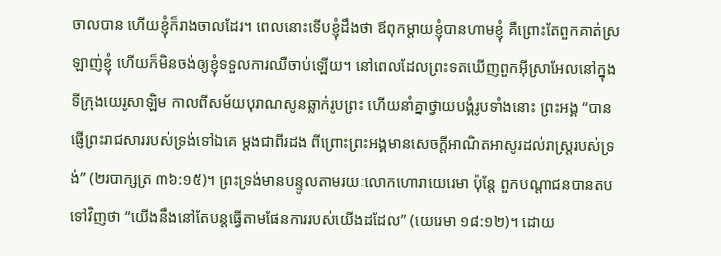ចាលបាន ហើយខ្ញុំក៏រាងចាលដែរ។ ពេលនោះទើបខ្ញុំដឹងថា ឪពុកម្ដាយខ្ញុំបានហាមខ្ញុំ គឺព្រោះតែពួកគាត់ស្រឡាញ់ខ្ញុំ ហើយក៏មិនចង់ឲ្យខ្ញុំទទួលការឈឺចាប់ឡើយ។ នៅពេលដែលព្រះទតឃើញពួកអ៊ីស្រាអែលនៅក្នុងទីក្រុងយេរូសាឡិម កាលពីសម័យបុរាណសូនឆ្លាក់រូបព្រះ ហើយនាំគ្នាថ្វាយបង្គំរូបទាំងនោះ ព្រះអង្គ “បានផ្ញើព្រះរាជសាររបស់ទ្រង់ទៅឯគេ ម្ដងជាពីរដង ពីព្រោះព្រះអង្គមានសេចក្តីអាណិតអាសូរដល់រាស្រ្តរបស់ទ្រង់” (២របាក្សត្រ ៣៦:១៥)។ ព្រះទ្រង់មានបន្ទូលតាមរយៈលោកហោរាយេរេមា ប៉ុន្តែ ពួកបណ្ដាជនបានតបទៅវិញថា “យើងនឹងនៅតែបន្តធ្វើតាមផែនការរបស់យើងដដែល” (យេរេមា ១៨:១២)។ ដោយ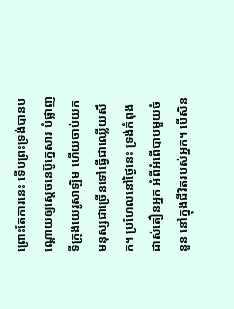ព្រោះតែការនេះ ទើបព្រះទ្រង់បានបណ្ដោយឲ្យស្ដេចនេប៊ូក្នេសារ បំផ្លាញទីក្រុងយេរូសាឡិម ហើយចាប់យកមនុស្សជាច្រើនទៅធ្វើជាឈ្លើយសឹក។ ប្រហែលនៅថ្ងៃនេះ ទ្រង់កំពុងដាស់តឿនអ្នក អំពីអំពើបាបមួយចំនួន នៅក្នុងជីវិតរបស់អ្នក។ បើសិន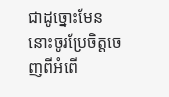ជាដូច្នោះមែន នោះចូរប្រែចិត្តចេញពីអំពើ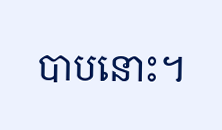បាបនោះ។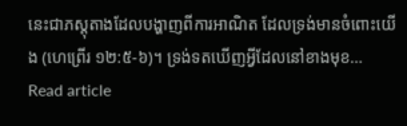នេះជាភស្ដុតាងដែលបង្ហាញពីការអាណិត ដែលទ្រង់មានចំពោះយើង (ហេព្រើរ ១២:៥-៦)។ ទ្រង់ទតឃើញអ្វីដែលនៅខាងមុខ…
Read article